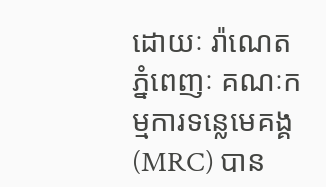ដោយៈ រ៉ាណេត
ភ្នំពេញៈ គណៈកម្មការទន្លេមេគង្គ (MRC) បាន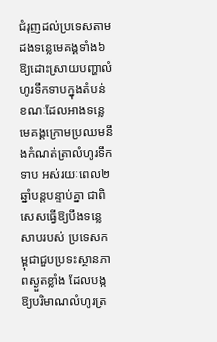ជំរុញដល់ប្រទេសតាមដងទន្លេមេគង្គទាំង៦ ឱ្យដោះស្រាយបញ្ហាលំហូរទឹកទាបក្នុងតំបន់ ខណៈដែលអាងទន្លេមេគង្គក្រោមប្រឈមនឹងកំណត់ត្រាលំហូរទឹកទាប អស់រយៈពេល២ឆ្នាំបន្តបន្ទាប់គ្នា ជាពិសេសធ្វើឱ្យបឹងទន្លេសាបរបស់ ប្រទេសកម្ពុជាជួបប្រទះស្ថានភាពស្ងួតខ្លាំង ដែលបង្កឱ្យបរិមាណលំហូរត្រ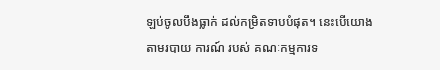ឡប់ចូលបឹងធ្លាក់ ដល់កម្រិតទាបបំផុត។ នេះបើយោងតាមរបាយ ការណ៍ របស់ គណៈកម្មការទ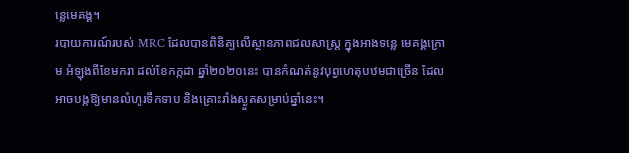ន្លេមេគង្គ។
របាយការណ៍របស់ MRC ដែលបានពិនិត្យលើស្ថានភាពជលសាស្ត្រ ក្នុងអាងទន្លេ មេគង្គក្រោម អំឡុងពីខែមករា ដល់ខែកក្កដា ឆ្នាំ២០២០នេះ បានកំណត់នូវបុព្វហេតុបឋមជាច្រើន ដែលអាចបង្កឱ្យមានលំហូរទឹកទាប និងគ្រោះរាំងស្ងួតសម្រាប់ឆ្នាំនេះ។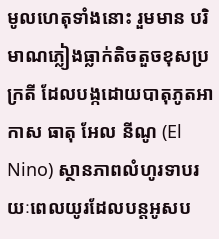មូលហេតុទាំងនោះ រួមមាន បរិមាណភ្លៀងធ្លាក់តិចតួចខុសប្រក្រតី ដែលបង្កដោយបាតុភូតអាកាស ធាតុ អែល នីណូ (El Nino) ស្ថានភាពលំហូរទាបរយៈពេលយូរដែលបន្តអូសប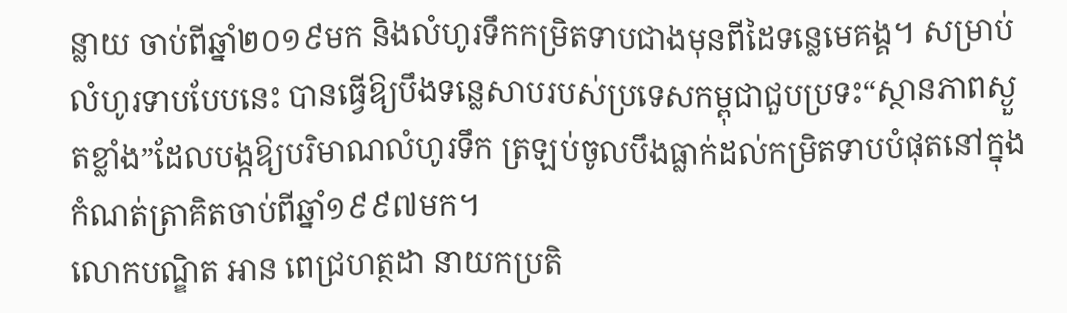ន្លាយ ចាប់ពីឆ្នាំ២០១៩មក និងលំហូរទឹកកម្រិតទាបជាងមុនពីដៃទន្លេមេគង្គ។ សម្រាប់លំហូរទាបបែបនេះ បានធ្វើឱ្យបឹងទន្លេសាបរបស់ប្រទេសកម្ពុជាជួបប្រទះ“ស្ថានភាពស្ងួតខ្លាំង”ដែលបង្កឱ្យបរិមាណលំហូរទឹក ត្រឡប់ចូលបឹងធ្លាក់ដល់កម្រិតទាបបំផុតនៅក្នុងកំណត់ត្រាគិតចាប់ពីឆ្នាំ១៩៩៧មក។
លោកបណ្ឌិត អាន ពេជ្រហត្ថដា នាយកប្រតិ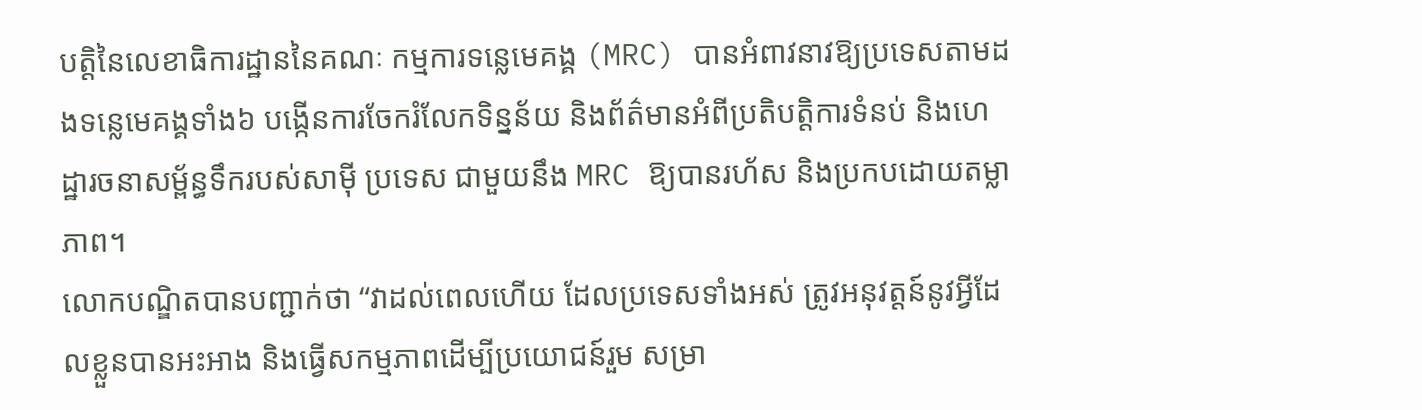បត្តិនៃលេខាធិការដ្ឋាននៃគណៈ កម្មការទន្លេមេគង្គ (MRC) បានអំពាវនាវឱ្យប្រទេសតាមដងទន្លេមេគង្គទាំង៦ បង្កើនការចែករំលែកទិន្នន័យ និងព័ត៌មានអំពីប្រតិបត្តិការទំនប់ និងហេដ្ឋារចនាសម្ព័ន្ធទឹករបស់សាម៉ី ប្រទេស ជាមួយនឹង MRC ឱ្យបានរហ័ស និងប្រកបដោយតម្លាភាព។
លោកបណ្ឌិតបានបញ្ជាក់ថា “វាដល់ពេលហើយ ដែលប្រទេសទាំងអស់ ត្រូវអនុវត្តន៍នូវអ្វីដែលខ្លួនបានអះអាង និងធ្វើសកម្មភាពដើម្បីប្រយោជន៍រួម សម្រា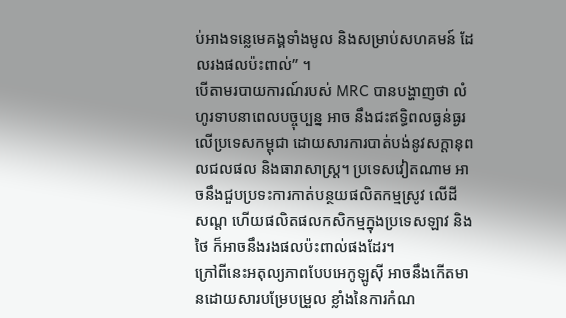ប់អាងទន្លេមេគង្គទាំងមូល និងសម្រាប់សហគមន៍ ដែលរងផលប៉ះពាល់” ។
បើតាមរបាយការណ៍របស់ MRC បានបង្ហាញថា លំហូរទាបនាពេលបច្ចុប្បន្ន អាច នឹងជះឥទ្ធិពលធ្ងន់ធ្ងរលើប្រទេសកម្ពុជា ដោយសារការបាត់បង់នូវសក្តានុពលជលផល និងធារាសាស្ត្រ។ ប្រទេសវៀតណាម អាចនឹងជួបប្រទះការកាត់បន្ថយផលិតកម្មស្រូវ លើដី សណ្ត ហើយផលិតផលកសិកម្មក្នុងប្រទេសឡាវ និងថៃ ក៏អាចនឹងរងផលប៉ះពាល់ផងដែរ។
ក្រៅពីនេះអតុល្យភាពបែបអេកូឡូស៊ី អាចនឹងកើតមានដោយសារបម្រែបម្រួល ខ្លាំងនៃការកំណ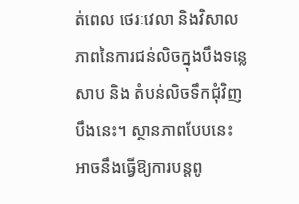ត់ពេល ថេរៈវេលា និងវិសាលភាពនៃការជន់លិចក្នុងបឹងទន្លេសាប និង តំបន់លិចទឹកជុំវិញបឹងនេះ។ ស្ថានភាពបែបនេះ អាចនឹងធ្វើឱ្យការបន្តពូ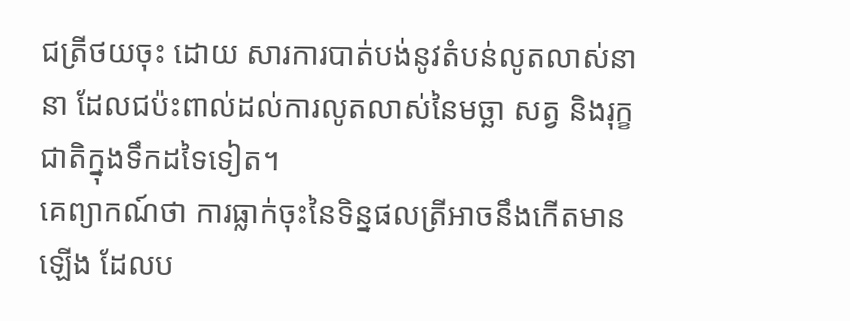ជត្រីថយចុះ ដោយ សារការបាត់បង់នូវតំបន់លូតលាស់នានា ដែលជប៉ះពាល់ដល់ការលូតលាស់នៃមច្ឆា សត្វ និងរុក្ខជាតិក្នុងទឹកដទៃទៀត។
គេព្យាកណ៍ថា ការធ្លាក់ចុះនៃទិន្នផលត្រីអាចនឹងកើតមានឡើង ដែលប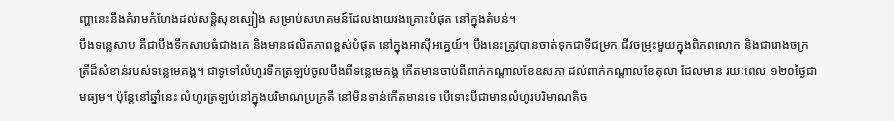ញ្ហានេះនឹងគំរាមកំហែងដល់សន្តិសុខស្បៀង សម្រាប់សហគមន៍ដែលងាយរងគ្រោះបំផុត នៅក្នុងតំបន់។
បឹងទន្លេសាប គឺជាបឹងទឹកសាបធំជាងគេ និងមានផលិតភាពខ្ពស់បំផុត នៅក្នុងអាស៊ីអគ្នេយ៍។ បឹងនេះត្រូវបានចាត់ទុកជាទីជម្រក ជីវចម្រុះមួយក្នុងពិភពលោក និងជារោងចក្រត្រីដ៏សំខាន់របស់ទន្លេមេគង្គ។ ជាទូទៅលំហូរទឹកត្រឡប់ចូលបឹងពីទន្លេមេគង្គ កើតមានចាប់ពីពាក់កណ្តាលខែឧសភា ដល់ពាក់កណ្តាលខែតុលា ដែលមាន រយៈពេល ១២០ថ្ងៃជាមធ្យម។ ប៉ុន្តែនៅឆ្នាំនេះ លំហូរត្រឡប់នៅក្នុងបរិមាណប្រក្រតី នៅមិនទាន់កើតមានទេ បើទោះបីជាមានលំហូរបរិមាណតិច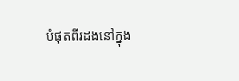បំផុតពីរដងនៅក្នុង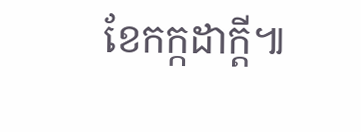ខែកក្កដាក្តី៕